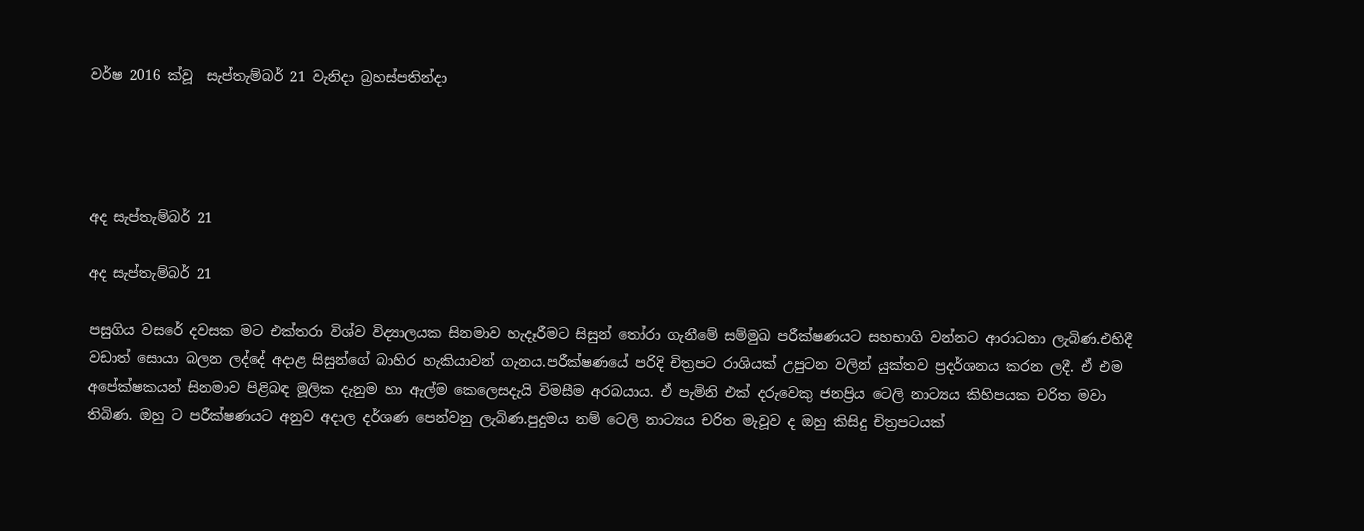වර්ෂ 2016 ක්වූ  සැප්තැම්බර් 21 වැනිදා බ්‍රහස්පතින්දා




අද සැප්තැම්බර් 21

අද සැප්තැම්බර් 21

පසුගිය වසරේ දවසක මට එක්තරා විශ්ව විද්‍යාලයක සිනමාව හැදෑරීමට සිසුන් තෝරා ගැනීමේ සම්මුඛ පරීක්ෂණයට සහභාගි වන්නට ආරාධනා ලැබිණ.එහිදී වඩාත් සොයා බලන ලද්දේ අදාළ සිසුන්ගේ බාහිර හැකියාවන් ගැනය.පරීක්ෂණයේ පරිදි චිත්‍රපට රාශියක් උපුටන වලින් යුක්තව ප්‍රදර්ශනය කරන ලදී. ඒ එම අපේක්ෂකයන් සිනමාව පිළිබඳ මූලික දැනුම හා ඇල්ම කෙලෙසදැයි විමසීම අරබයාය. ඒ පැමිනි එක් දරුවෙකු ජනප්‍රිය ටෙලි නාට්‍යය කිහිපයක චරිත මවා තිබිණ. ඔහු ට පරීක්ෂණයට අනුව අදාල දර්ශණ පෙන්වනු ලැබිණ.පුදුමය නම් ටෙලි නාට්‍යය චරිත මැවූව ද ඔහු කිසිදු චිත්‍රපටයක්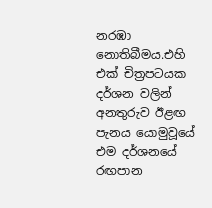නරඹා නොතිබීමය.එහි එක් චිත්‍රපටයක දර්ශන වලින් අනතුරුව ඊළඟ පැනය යොමුවූයේ එම දර්ශනයේ රඟපාන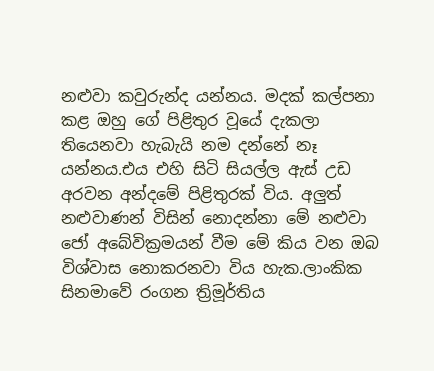නළුවා කවුරුන්ද යන්නය. මදක් කල්පනා කළ ඔහු ගේ පිළිතුර වූයේ දැකලා තියෙනවා හැබැයි නම දන්නේ නෑ යන්නය.එය එහි සිටි සියල්ල ඇස් උඩ අරවන අන්දමේ පිළිතුරක් විය. අලුත් නළුවාණන් විසින් නොදන්නා මේ නළුවා ජෝ අබේවික්‍රමයන් වීම මේ කිය වන ඔබ විශ්වාස නොකරනවා විය හැක.ලාංකික සිනමාවේ රංගන ත්‍රිමූර්තිය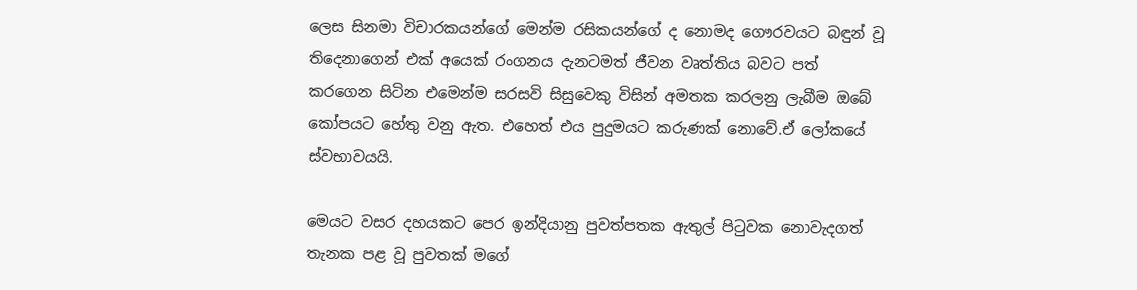ලෙස සිනමා විචාරකයන්ගේ මෙන්ම රසිකයන්ගේ ද නොමද ගෞරවයට බඳුන් වූ තිදෙනාගෙන් එක් අයෙක් රංගනය දැනටමත් ජීවන වෘත්තිය බවට පත් කරගෙන සිටින එමෙන්ම සරසවි සිසුවෙකු විසින් අමතක කරලනු ලැබීම ඔබේ කෝපයට හේතු වනු ඇත. එහෙත් එය පුදුමයට කරුණක් නොවේ.ඒ ලෝකයේ ස්වභාවයයි.

මෙයට වසර දහයකට පෙර ඉන්දියානු පුවත්පතක ඇතුල් පිටුවක නොවැදගත් තැනක පළ වූ පුවතක් මගේ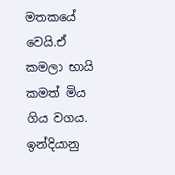මතකයේ වෙයි.ඒ කමලා භායි කමත් මිය ගිය වගය. ඉන්දියානු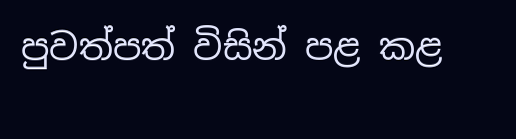පුවත්පත් විසින් පළ කළ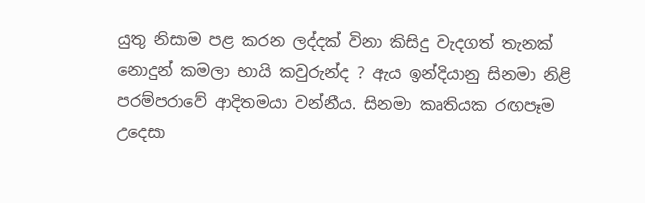යුතු නිසාම පළ කරන ලද්දක් විනා කිසිදු වැදගත් තැනක් නොදුන් කමලා භායි කවුරුන්ද ? ඇය ඉන්දියානු සිනමා නිළි පරම්පරාවේ ආදිතමයා වන්නීය. සිනමා කෘතියක රඟපෑම උදෙසා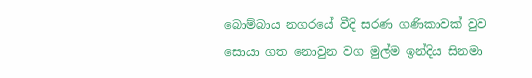බොම්බාය නගරයේ වීදි සරණ ගණිකාවක් වුව සොයා ගත නොවුන වග මුල්ම ඉන්දිය සිනමා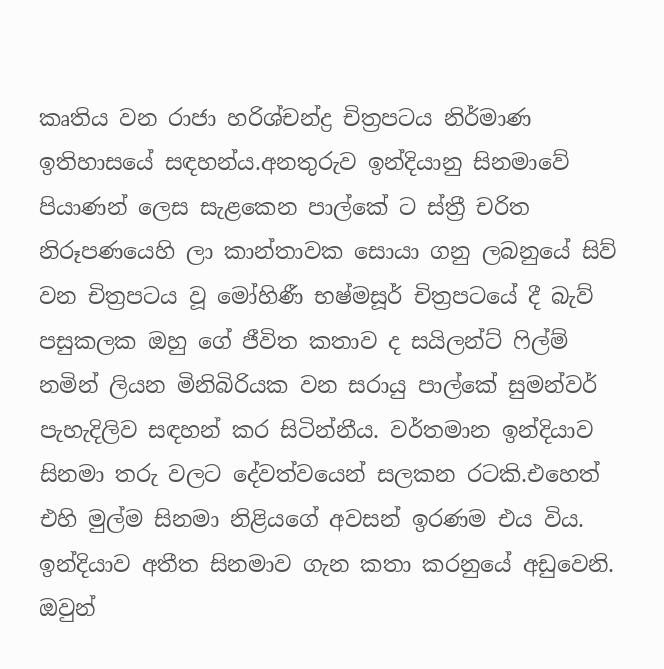කෘතිය වන රාජා හරිශ්චන්ද්‍ර චිත්‍රපටය නිර්මාණ ඉතිහාසයේ සඳහන්ය.අනතුරුව ඉන්දියානු සිනමාවේ පියාණන් ලෙස සැළකෙන පාල්කේ ට ස්ත්‍රී චරිත නිරූපණයෙහි ලා කාන්තාවක සොයා ගනු ලබනුයේ සිව් වන චිත්‍රපටය වූ මෝහිණී භෂ්මසූර් චිත්‍රපටයේ දී බැව් පසුකලක ඔහු ගේ ජීවිත කතාව ද සයිලන්ට් ෆිල්ම් නමින් ලියන මිනිබිරියක වන සරායු පාල්කේ සුමන්වර් පැහැදිලිව සඳහන් කර සිටින්නීය. වර්තමාන ඉන්දියාව සිනමා තරු වලට දේවත්වයෙන් සලකන රටකි.එහෙත් එහි මුල්ම සිනමා නිළියගේ අවසන් ඉරණම එය විය. ඉන්දියාව අතීත සිනමාව ගැන කතා කරනුයේ අඩුවෙනි. ඔවුන්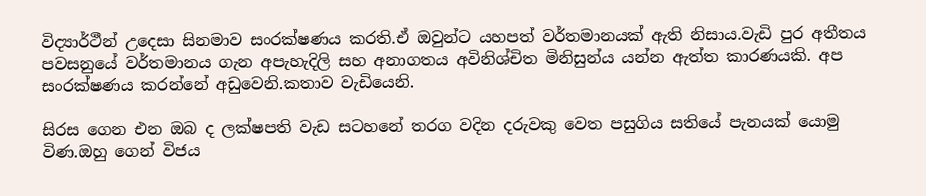විද්‍යාර්ථීන් උදෙසා සිනමාව සංරක්ෂණය කරති.ඒ ඔවුන්ට යහපත් වර්තමානයක් ඇති නිසාය.වැඩි පුර අතීතය පවසනුයේ වර්තමානය ගැන අපැහැදිලි සහ අනාගතය අවිනිශ්චිත මිනිසුන්ය යන්න ඇත්ත කාරණයකි. අප සංරක්ෂණය කරන්නේ අඩුවෙනි.කතාව වැඩියෙනි.

සිරස ගෙන එන ඔබ ද ලක්ෂපති වැඩ සටහනේ තරග වදින දරුවකු වෙත පසුගිය සතියේ පැනයක් යොමු විණ.ඔහු ගෙන් විජය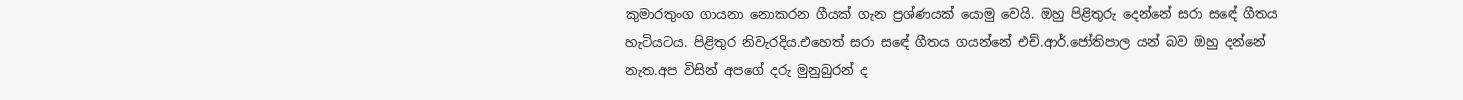කුමාරතුංග ගායනා නොකරන ගීයක් ගැන ප්‍රශ්ණයක් යොමු වෙයි. ඔහු පිළිතුරු දෙන්නේ සරා සඳේ ගීතය හැටියටය. පිළිතුර නිවැරදිය.එහෙත් සරා සඳේ ගීතය ගයන්නේ එච්.ආර්.ජෝතිපාල යන් බව ඔහු දන්නේ නැත.අප විසින් අපගේ දරු මුනුබුරන් ද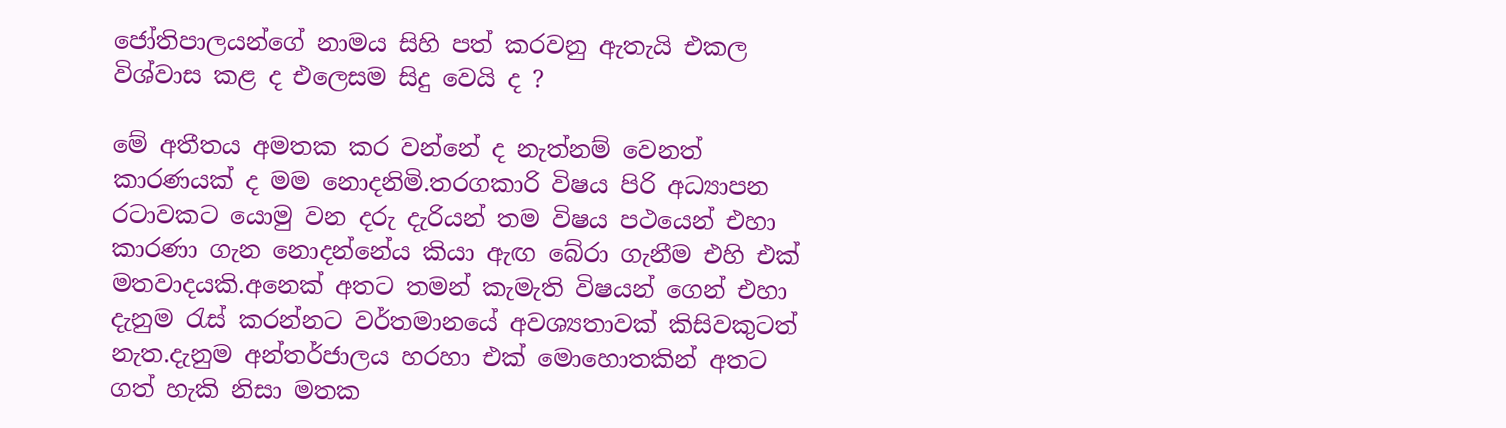ජෝතිපාලයන්ගේ නාමය සිහි පත් කරවනු ඇතැයි එකල විශ්වාස කළ ද එලෙසම සිදු වෙයි ද ?

මේ අතීතය අමතක කර වන්නේ ද නැත්නම් වෙනත් කාරණයක් ද මම නොදනිමි.තරගකාරි විෂය පිරි අධ්‍යාපන රටාවකට යොමු වන දරු දැරියන් තම විෂය පථයෙන් එහා කාරණා ගැන නොදන්නේය කියා ඇඟ බේරා ගැනීම එහි එක් මතවාදයකි.අනෙක් අතට තමන් කැමැති විෂයන් ගෙන් එහා දැනුම රැස් කරන්නට වර්තමානයේ අවශ්‍යතාවක් කිසිවකුටත් නැත.දැනුම අන්තර්ජාලය හරහා එක් මොහොතකින් අතට ගත් හැකි නිසා මතක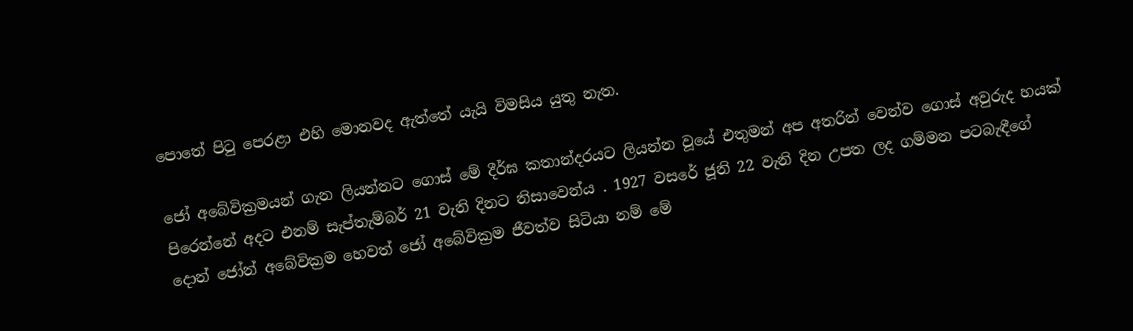පොතේ පිටු පෙරළා එහි මොනවද ඇත්තේ යැයි විමසිය යුතු නැත.

ජෝ අබේවික්‍රමයන් ගැන ලියන්නට ගොස් මේ දීර්ඝ කතාන්දරයට ලියන්න වූයේ එතුමන් අප අතරින් වෙන්ව ගොස් අවුරුද හයක් පිරෙන්නේ අදට එනම් සැප්තැම්බර් 21 වැනි දිනට නිසාවෙන්ය . 1927 වසරේ ජූනි 22 වැනි දින උපත ලද ගම්මන පටබැඳීගේ දොන් ජෝන් අබේවික්‍රම හෙවත් ජෝ අබේවික්‍රම ජීවත්ව සිටියා නම් මේ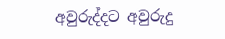අවුරුද්දට අවුරුදු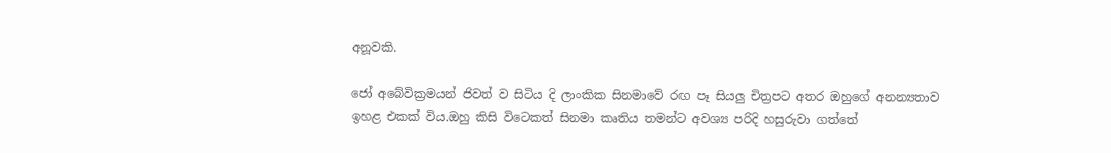අනූවකි.

ජෝ අබේවික්‍රමයන් ජිවත් ව සිටිය දි ලාංකික සිනමාවේ රඟ පෑ සියලු චිත්‍රපට අතර ඔහුගේ අනන්‍යතාව ඉහළ එකක් විය.ඔහු කිසි විටෙකත් සිනමා කෘතිය තමන්ට අවශ්‍ය පරිදි හසුරුවා ගත්තේ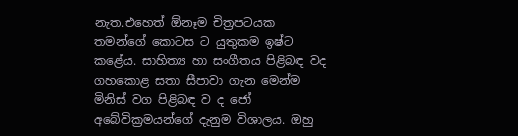නැත.එහෙත් ඕනෑම චිත්‍රපටයක තමන්ගේ කොටස ට යුතුකම ඉෂ්ට කළේය. සාහිත්‍ය හා සංගීතය පිළිබඳ වද ගහකොළ සතා සීපාවා ගැන මෙන්ම මිනිස් වග පිළිබඳ ව ද ජෝ අබේවික්‍රමයන්ගේ දැනුම විශාලය. ඔහු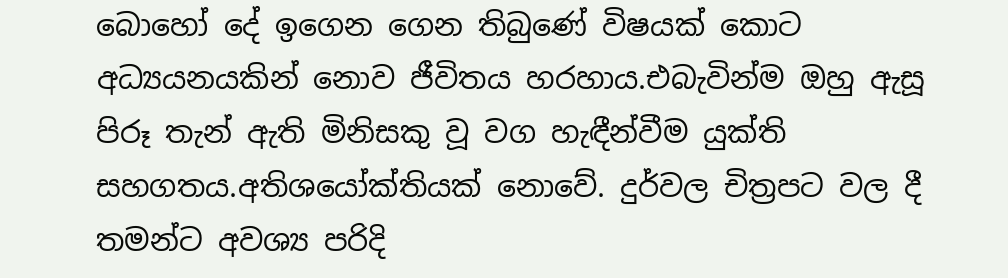බොහෝ දේ ඉගෙන ගෙන තිබුණේ විෂයක් කොට අධ්‍යයනයකින් නොව ජීවිතය හරහාය.එබැවින්ම ඔහු ඇසූ පිරූ තැන් ඇති මිනිසකු වූ වග හැඳීන්වීම යුක්ති සහගතය.අතිශයෝක්තියක් නොවේ. දුර්වල චිත්‍රපට වල දී තමන්ට අවශ්‍ය පරිදි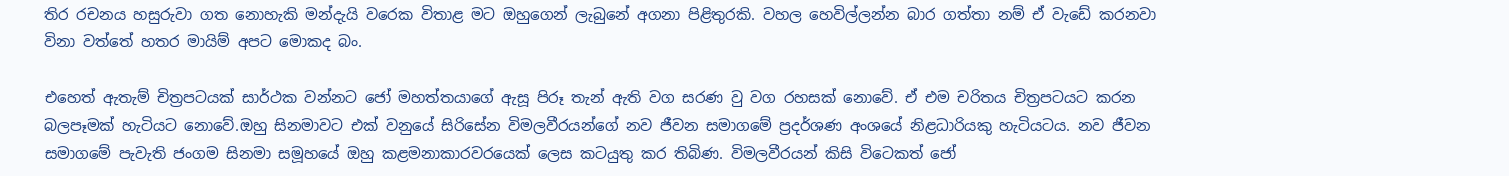තිර රචනය හසුරුවා ගත නොහැකි මන්දැයි වරෙක විතාළ මට ඔහුගෙන් ලැබුනේ අගනා පිළිතුරකි. වහල හෙවිල්ලන්න බාර ගත්තා නම් ඒ වැඩේ කරනවා විනා වත්තේ හතර මායිම් අපට මොකද බං.

එහෙත් ඇතැම් චිත්‍රපටයක් සාර්ථක වන්නට ජෝ මහත්තයාගේ ඇසූ පිරූ තැන් ඇති වග සරණ වු වග රහසක් නොවේ. ඒ එම චරිතය චිත්‍රපටයට කරන බලපෑමක් හැටියට නොවේ.ඔහු සිනමාවට එක් වනුයේ සිරිසේන විමලවීරයන්ගේ නව ජීවන සමාගමේ ප්‍රදර්ශණ අංශයේ නිළධාරියකු හැටියටය. නව ජීවන සමාගමේ පැවැති ජංගම සිනමා සමූහයේ ඔහු කළමනාකාරවරයෙක් ලෙස කටයුතු කර තිබිණ. විමලවීරයන් කිසි විටෙකත් ජෝ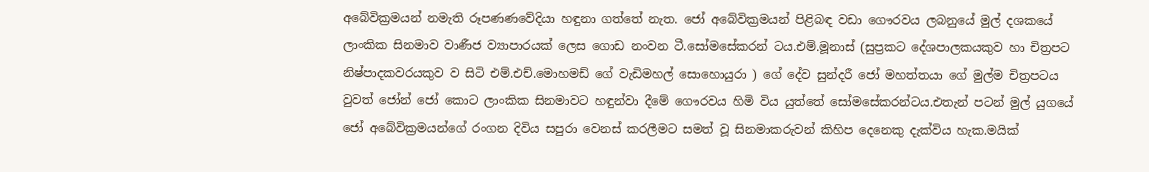අබේවික්‍රමයන් නමැති රූපණණවේදියා හඳුනා ගත්තේ නැත. ජෝ අබේවික්‍රමයන් පිළිබඳ වඩා ගෞරවය ලබනුයේ මුල් දශකයේ ලාංකික සිනමාව වාණීජ ව්‍යාපාරයක් ලෙස ගොඩ නංවන ටී.සෝමසේකරන් ටය.එම්.මූනාස් (සුප්‍රකට දේශපාලකයකුව හා චිත්‍රපට නිෂ්පාදකවරයකුව ව සිටි එම්.එච්.මොහමඩ් ගේ වැඩිමහල් සොහොයුරා ) ගේ දේව සුන්දරී ජෝ මහත්තයා ගේ මුල්ම චිත්‍රපටය වුවත් ජෝන් ජෝ කොට ලාංකික සිනමාවට හඳුන්වා දීමේ ගෞරවය හිමි විය යුත්තේ සෝමසේකරන්ටය.එතැන් පටන් මුල් යුගයේ ජෝ අබේවික්‍රමයන්ගේ රංගන දිවිය සපුරා වෙනස් කරලීමට සමත් වූ සිනමාකරුවන් කිහිප දෙනෙකු දැක්විය හැක.මයික්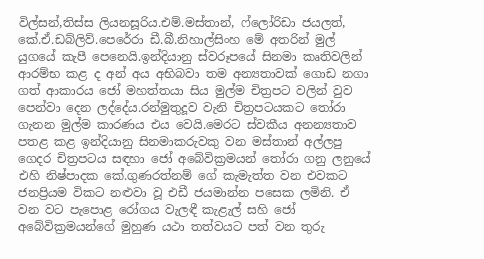විල්සන්,තිස්ස ලියනසූරිය.එම්.මස්තාන්, ෆ්ලෝරිඩා ජයලත්, කේ.ඒ.ඩබ්ලිව්.පෙරේරා ඩී.බී.නිහාල්සිංහ මේ අතරින් මුල් යුගයේ කැපී පෙනෙයි.ඉන්දියානු ස්වරූපයේ සිනමා කෘතිවලින් ආරම්භ කළ ද අන් අය අභිබවා තම අන්‍යතාවක් ගොඩ නගා ගත් ආකාරය ජෝ මහත්තයා සිය මුල්ම චිත්‍රපට වලින් වුව පෙන්වා දෙන ලද්දේය.රන්මුතුදූව වැනි චිත්‍රපටයකට තෝරා ගැනන මුල්ම කාරණය එය වෙයි.මෙරට ස්වකීය අනන්‍යතාව පතළ කළ ඉන්දියානු සිනමාකරුවකු වන මස්තාන් අල්ලපු ගෙදර චිත්‍රපටය සඳහා ජෝ අබේවික්‍රමයන් තෝරා ගනු ලනුයේ එහි නිෂ්පාදක කේ.ගුණරත්නම් ගේ කැමැත්ත වන එවකට ජනප්‍රියම විකට නළුවා වූ එඩී ජයමාන්න පසෙක ලමිනි. ඒ වන වට පැපොළ රෝගය වැලඳී කැළැල් සහි ජෝ අබේවික්‍රමයන්ගේ මුහුණ යථා තත්වයට පත් වන තුරු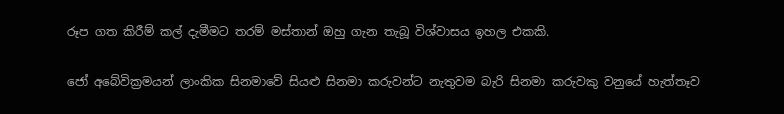රූප ගත කිරීම් කල් දැමීමට තරම් මස්තාන් ඔහු ගැන තැබූ විශ්වාසය ඉහල එකකි.

ජෝ අබේවික්‍රමයන් ලාංකික සිනමාවේ සියළු සිනමා කරුවන්ට නැතුවම බැරි සිනමා කරුවකු වනුයේ හැත්තෑව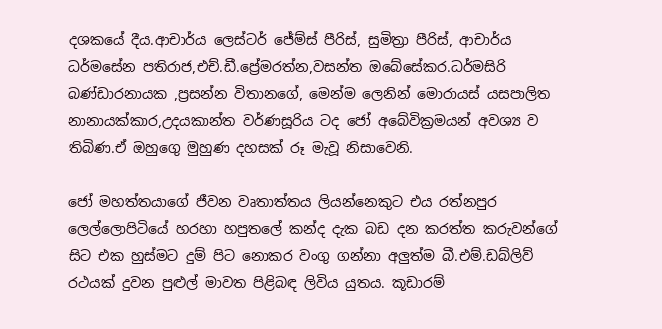දශකයේ දීය.ආචාර්ය ලෙස්ටර් ජේම්ස් පීරිස්, සුමිත්‍රා පීරිස්, ආචාර්ය ධර්මසේන පතිරාජ,එච්.ඩී.ප්‍රේමරත්න,වසන්ත ඔබේසේකර.ධර්මසිරි බණ්ඩාරනායක ,ප්‍රසන්න විතානගේ, මෙන්ම ලෙනින් මොරායස් යසපාලිත නානායක්කාර,උදයකාන්ත වර්ණසූරිය ටද ජෝ අබේවික්‍රමයන් අවශ්‍ය ව තිබිණ.ඒ ඔහුගෙු මුහුණ දහසක් රූ මැවූ නිසාවෙනි.

ජෝ මහත්තයාගේ ජීවන වෘතාත්තය ලියන්නෙකුට එය රත්නපුර ලෙල්ලොපිටියේ හරහා හපුතලේ කන්ද දැක බඩ දන කරත්ත කරුවන්ගේ සිට එක හුස්මට දුම් පිට නොකර වංගු ගන්නා අලුත්ම බී.එම්.ඩබ්ලිව් රථයක් දුවන පුළුල් මාවත පිළිබඳ ලිවිය යුතය. කූඩාරම්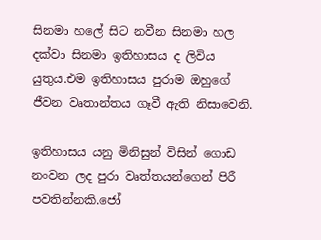සිනමා හලේ සිට නවීන සිනමා හල දක්වා සිනමා ඉතිහාසය ද ලිවිය යුතුය.එම ඉතිහාසය පුරාම ඔහුගේ ජීවන වෘතාන්තය ගෑවී ඇති නිසාවෙනි.

ඉතිහාසය යනු මිනිසුන් විසින් ගොඩ නංවන ලද පුරා වෘත්තයන්ගෙන් පිරී පවතින්නකි.ජෝ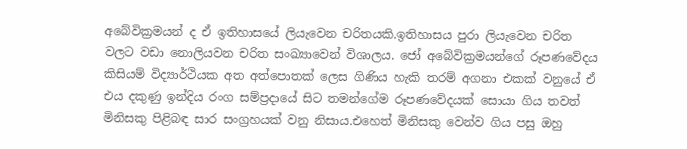අබේවික්‍රමයන් ද ඒ ඉතිහාසයේ ලියැවෙන චරිතයකි.ඉතිහාසය පුරා ලියැවෙන චරිත වලට වඩා නොලියවන චරිත සංඛ්‍යාවෙන් විශාලය. ජෝ අබේවික්‍රමයන්ගේ රූපණවේදය කිසියම් විද්‍යාර්ථියක අත අත්පොතක් ලෙස ගිණිය හැකි තරම් අගනා එකක් වනුයේ ඒ එය දකුණු ඉන්දිය රංග සම්ප්‍රදායේ සිට තමන්ගේම රූපණවේදයක් සොයා ගිය තවත් මිනිසකු පිළිබඳ සාර සංග්‍රහයක් වනු නිසාය.එහෙත් මිනිසකු වෙන්ව ගිය පසු ඔහු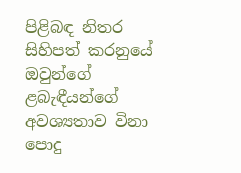පිළිබඳ නිතර සිහිපත් කරනුයේ ඔවුන්ගේ ළබැඳීයන්ගේ අවශ්‍යතාව විනා පොදු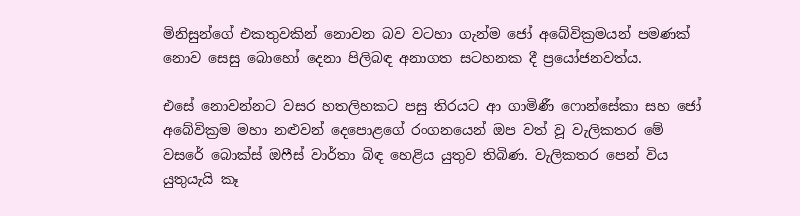මිනිසුන්ගේ එකතුවකින් නොවන බව වටහා ගැන්ම ජෝ අබේවික්‍රමයන් පමණක් නොව සෙසු බොහෝ දෙනා පිලිබඳ අනාගත සටහනක දී ප්‍රයෝජනවත්ය.

එසේ නොවන්නට වසර හතලිහකට පසු තිරයට ආ ගාමිණී ෆොන්සේකා සහ ජෝ අබේවික්‍රම මහා නළුවන් දෙපොළගේ රංගනයෙන් ඔප වත් වූ වැලිකතර මේ වසරේ බොක්ස් ඔෆීස් වාර්තා බිඳ හෙළිය යුතුව තිබිණ. වැලිකතර පෙන් විය යුතුයැයි කෑ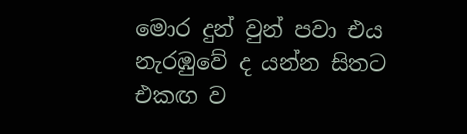මොර දුන් වුන් පවා එය නැරඹුවේ ද යන්න සිතට එකඟ ව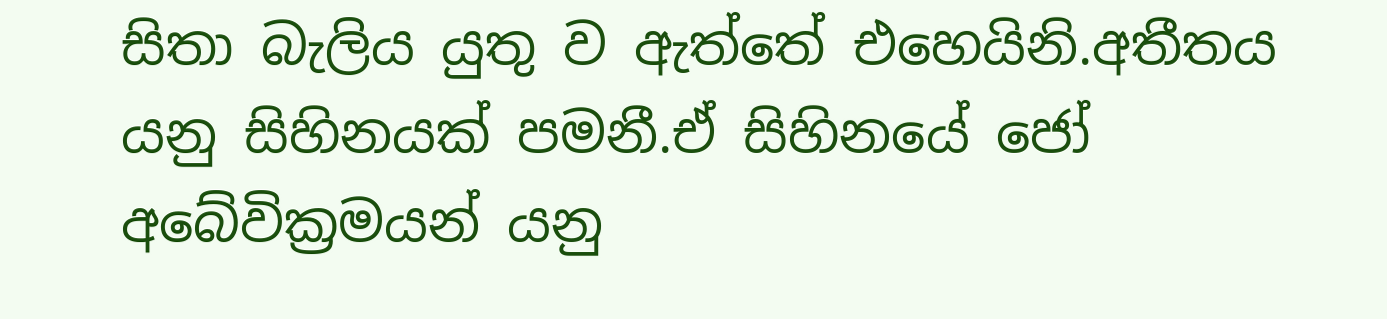සිතා බැලිය යුතු ව ඇත්තේ එහෙයිනි.අතීතය යනු සිහිනයක් පමනී.ඒ සිහිනයේ ජෝ අබේවික්‍රමයන් යනු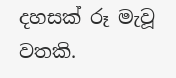දහසක් රූ මැවූ වතකි.